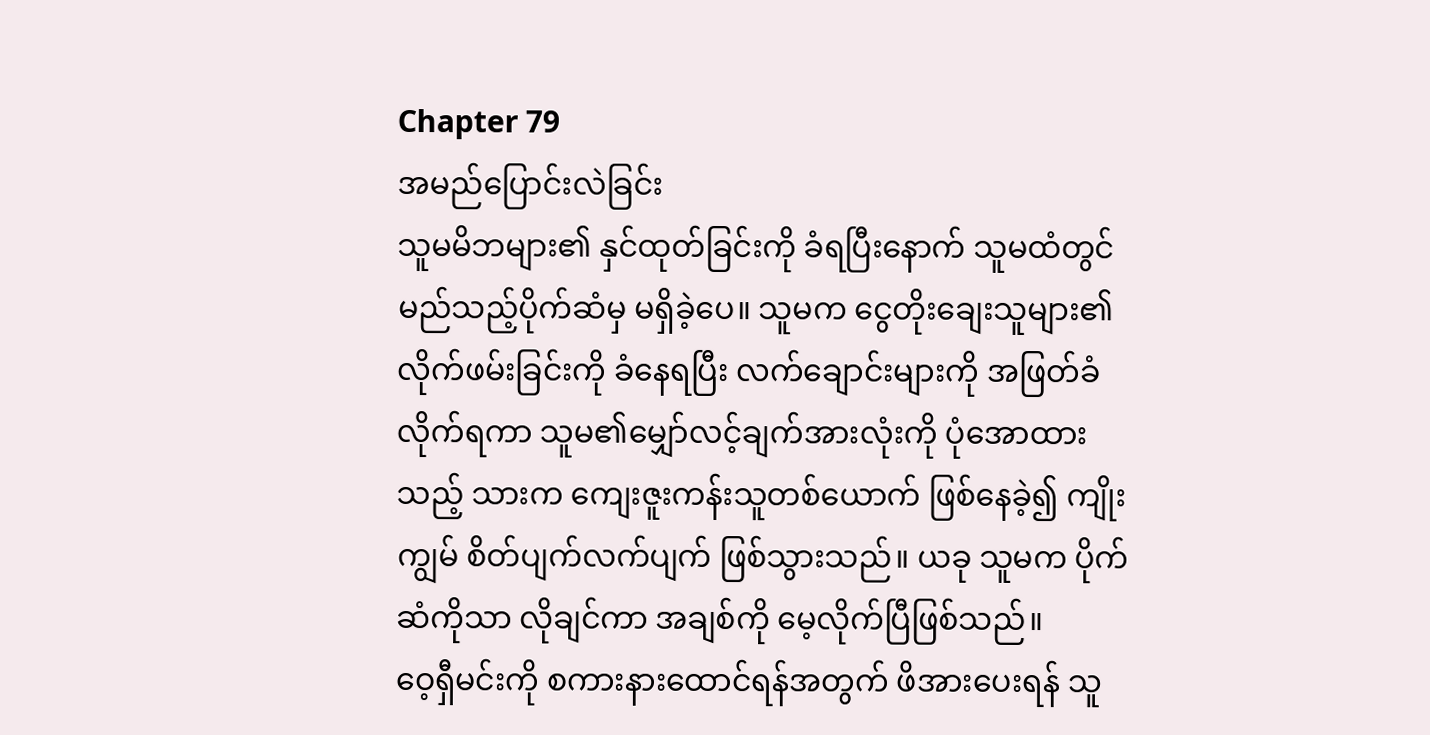Chapter 79
အမည်ပြောင်းလဲခြင်း
သူမမိဘများ၏ နှင်ထုတ်ခြင်းကို ခံရပြီးနောက် သူမထံတွင် မည်သည့်ပိုက်ဆံမှ မရှိခဲ့ပေ။ သူမက ငွေတိုးချေးသူများ၏ လိုက်ဖမ်းခြင်းကို ခံနေရပြီး လက်ချောင်းများကို အဖြတ်ခံလိုက်ရကာ သူမ၏မျှော်လင့်ချက်အားလုံးကို ပုံအောထားသည့် သားက ကျေးဇူးကန်းသူတစ်ယောက် ဖြစ်နေခဲ့၍ ကျိုးကျွမ် စိတ်ပျက်လက်ပျက် ဖြစ်သွားသည်။ ယခု သူမက ပိုက်ဆံကိုသာ လိုချင်ကာ အချစ်ကို မေ့လိုက်ပြီဖြစ်သည်။
ဝေ့ရှီမင်းကို စကားနားထောင်ရန်အတွက် ဖိအားပေးရန် သူ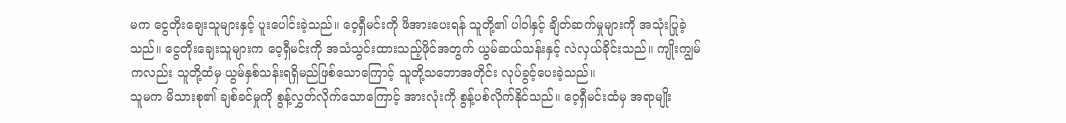မက ငွေတိုးချေးသူများနှင့် ပူးပေါင်းခဲ့သည်။ ဝေ့ရှီမင်းကို ဖိအားပေးရန် သူတို့၏ ပါဝါနှင့် ချိတ်ဆက်မှုများကို အသုံးပြုခဲ့သည်။ ငွေတိုးချေးသူများက ဝေ့ရှီမင်းကို အသံသွင်းထားသည့်ဖိုင်အတွက် ယွမ်ဆယ်သန်းနှင့် လဲလှယ်ခိုင်းသည်။ ကျိုးကျွမ်ကလည်း သူတို့ထံမှ ယွမ်နှစ်သန်းရရှိမည်ဖြစ်သောကြောင့် သူတို့သဘောအတိုင်း လုပ်ခွင့်ပေးခဲ့သည်။
သူမက မိသားစု၏ ချစ်ခင်မှုကို စွန့်လွှတ်လိုက်သောကြောင့် အားလုံးကို စွန့်ပစ်လိုက်နိုင်သည်။ ဝေ့ရှီမင်းထံမှ အရာမျိုး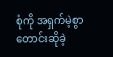စုံကို အရှက်မဲ့စွာ တောင်းဆိုခဲ့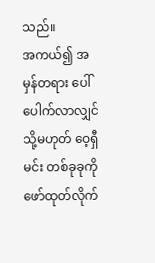သည်။
အကယ်၍ အမှန်တရား ပေါ်ပေါက်လာလျှင် သို့မဟုတ် ဝေ့ရှီမင်း တစ်ခုခုကို ဖော်ထုတ်လိုက်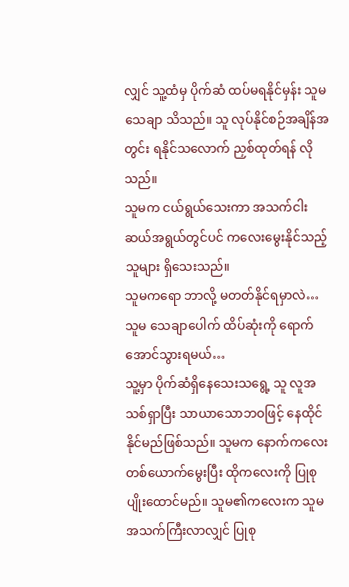လျှင် သူ့ထံမှ ပိုက်ဆံ ထပ်မရနိုင်မှန်း သူမ သေချာ သိသည်။ သူ လုပ်နိုင်စဉ်အချိန်အတွင်း ရနိုင်သလောက် ညှစ်ထုတ်ရန် လိုသည်။
သူမက ငယ်ရွယ်သေးကာ အသက်ငါးဆယ်အရွယ်တွင်ပင် ကလေးမွေးနိုင်သည့်သူများ ရှိသေးသည်။
သူမကရော ဘာလို့ မတတ်နိုင်ရမှာလဲ…
သူမ သေချာပေါက် ထိပ်ဆုံးကို ရောက်အောင်သွားရမယ်…
သူ့မှာ ပိုက်ဆံရှိနေသေးသရွေ့ သူ လူအသစ်ရှာပြီး သာယာသောဘဝဖြင့် နေထိုင်နိုင်မည်ဖြစ်သည်။ သူမက နောက်ကလေးတစ်ယောက်မွေးပြီး ထိုကလေးကို ပြုစုပျိုးထောင်မည်။ သူမ၏ကလေးက သူမအသက်ကြီးလာလျှင် ပြုစု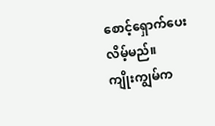စောင့်ရှောက်ပေးလိမ့်မည်။
ကျိုးကျွမ်က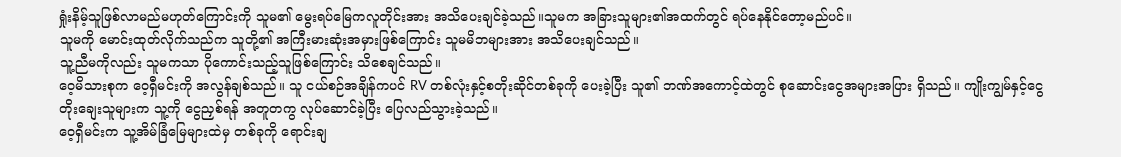ရှုံးနိမ့်သူဖြစ်လာမည်မဟုတ်ကြောင်းကို သူမ၏ မွေးရပ်မြေကလူတိုင်းအား အသိပေးချင်ခဲ့သည်။သူမက အခြားသူများ၏အထက်တွင် ရပ်နေနိုင်တော့မည်ပင်။
သူမကို မောင်းထုတ်လိုက်သည်က သူတို့၏ အကြီးမားဆုံးအမှားဖြစ်ကြောင်း သူမမိဘများအား အသိပေးချင်သည်။
သူ့ညီမကိုလည်း သူမကသာ ပိုကောင်းသည့်သူဖြစ်ကြောင်း သိစေချင်သည်။
ဝေ့မိသားစုက ဝေ့ရှီမင်းကို အလွန်ချစ်သည်။ သူ ငယ်စဉ်အချိန်ကပင် RV တစ်လုံးနှင့်စတိုးဆိုင်တစ်ခုကို ပေးခဲ့ပြီး သူ၏ ဘဏ်အကောင့်ထဲတွင် စုဆောင်းငွေအများအပြား ရှိသည်။ ကျိုးကျွမ်နှင့်ငွေတိုးချေးသူများက သူ့ကို ငွေညှစ်ရန် အတူတကွ လုပ်ဆောင်ခဲ့ပြီး ပြေလည်သွားခဲ့သည်။
ဝေ့ရှီမင်းက သူ့အိမ်ခြံမြေများထဲမှ တစ်ခုကို ရောင်းချ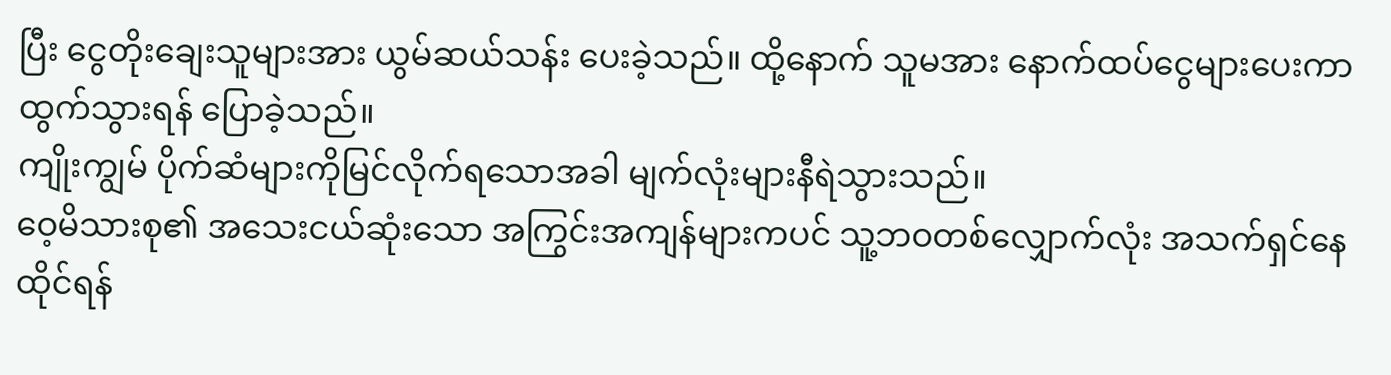ပြီး ငွေတိုးချေးသူများအား ယွမ်ဆယ်သန်း ပေးခဲ့သည်။ ထို့နောက် သူမအား နောက်ထပ်ငွေများပေးကာ ထွက်သွားရန် ပြောခဲ့သည်။
ကျိုးကျွမ် ပိုက်ဆံများကိုမြင်လိုက်ရသောအခါ မျက်လုံးများနီရဲသွားသည်။
ဝေ့မိသားစု၏ အသေးငယ်ဆုံးသော အကြွင်းအကျန်များကပင် သူ့ဘဝတစ်လျှောက်လုံး အသက်ရှင်နေထိုင်ရန်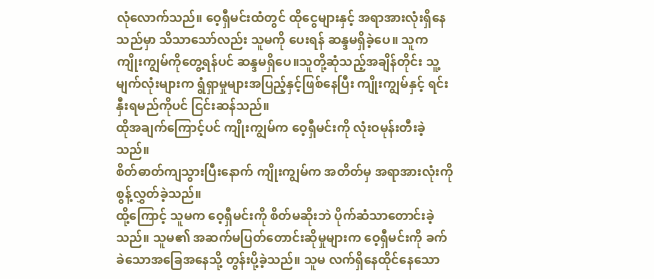လုံလောက်သည်။ ဝေ့ရှီမင်းထံတွင် ထိုငွေများနှင့် အရာအားလုံးရှိနေသည်မှာ သိသာသော်လည်း သူမကို ပေးရန် ဆန္ဒမရှိခဲ့ပေ။ သူက ကျိုးကျွမ်ကိုတွေ့ရန်ပင် ဆန္ဒမရှိပေ။သူတို့ဆုံသည့်အချိန်တိုင်း သူ့မျက်လုံးများက ရွံရှာမှုများအပြည့်နှင့်ဖြစ်နေပြီး ကျိုးကျွမ်နှင့် ရင်းနှီးရမည်ကိုပင် ငြင်းဆန်သည်။
ထိုအချက်ကြောင့်ပင် ကျိုးကျွမ်က ဝေ့ရှီမင်းကို လုံးဝမုန်းတီးခဲ့သည်။
စိတ်ဓာတ်ကျသွားပြီးနောက် ကျိုးကျွမ်က အတိတ်မှ အရာအားလုံးကို စွန့်လွှတ်ခဲ့သည်။
ထို့ကြောင့် သူမက ဝေ့ရှီမင်းကို စိတ်မဆိုးဘဲ ပိုက်ဆံသာတောင်းခဲ့သည်။ သူမ၏ အဆက်မပြတ်တောင်းဆိုမှုများက ဝေ့ရှီမင်းကို ခက်ခဲသောအခြေအနေသို့ တွန်းပို့ခဲ့သည်။ သူမ လက်ရှိနေထိုင်နေသော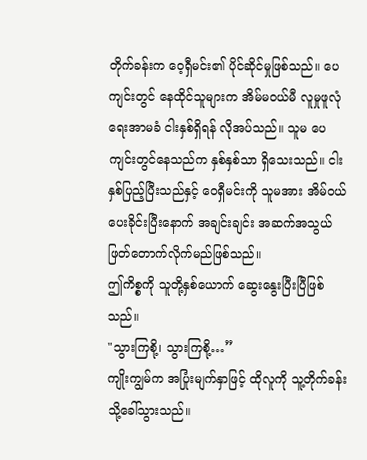တိုက်ခန်းက ဝေ့ရှီမင်း၏ ပိုင်ဆိုင်မှုဖြစ်သည်။ ပေကျင်းတွင် နေထိုင်သူများက အိမ်မဝယ်မီ လူမှုဖူလုံရေးအာမခံ ငါးနှစ်ရှိရန် လိုအပ်သည်။ သူမ ပေကျင်းတွင်နေသည်က နှစ်နှစ်သာ ရှိသေးသည်။ ငါးနှစ်ပြည့်ပြီးသည်နှင့် ဝေရှီမင်းကို သူမအား အိမ်ဝယ်ပေးခိုင်းပြီးနောက် အချင်းချင်း အဆက်အသွယ် ဖြတ်တောက်လိုက်မည်ဖြစ်သည်။
ဤကိစ္စကို သူတို့နှစ်ယောက် ဆွေးနွေးပြီးပြီဖြစ်သည်။
"သွားကြစို့၊ သွားကြစို့…”
ကျိုးကျွမ်က အပြုံးမျက်နှာဖြင့် ထိုလူကို သူ့တိုက်ခန်းသို့ခေါ်သွားသည်။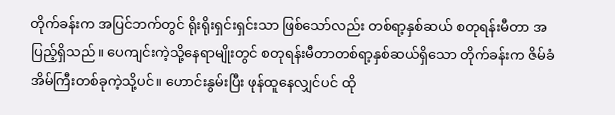တိုက်ခန်းက အပြင်ဘက်တွင် ရိုးရိုးရှင်းရှင်းသာ ဖြစ်သော်လည်း တစ်ရာ့နှစ်ဆယ် စတုရန်းမီတာ အပြည့်ရှိသည်။ ပေကျင်းကဲ့သို့နေရာမျိုးတွင် စတုရန်းမီတာတစ်ရာ့နှစ်ဆယ်ရှိသော တိုက်ခန်းက ဇိမ်ခံအိမ်ကြီးတစ်ခုကဲ့သို့ပင်။ ဟောင်းနွမ်းပြီး ဖုန်ထူနေလျှင်ပင် ထို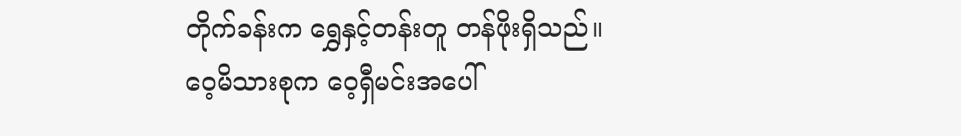တိုက်ခန်းက ရွှေနှင့်တန်းတူ တန်ဖိုးရှိသည်။
ဝေ့မိသားစုက ဝေ့ရှီမင်းအပေါ်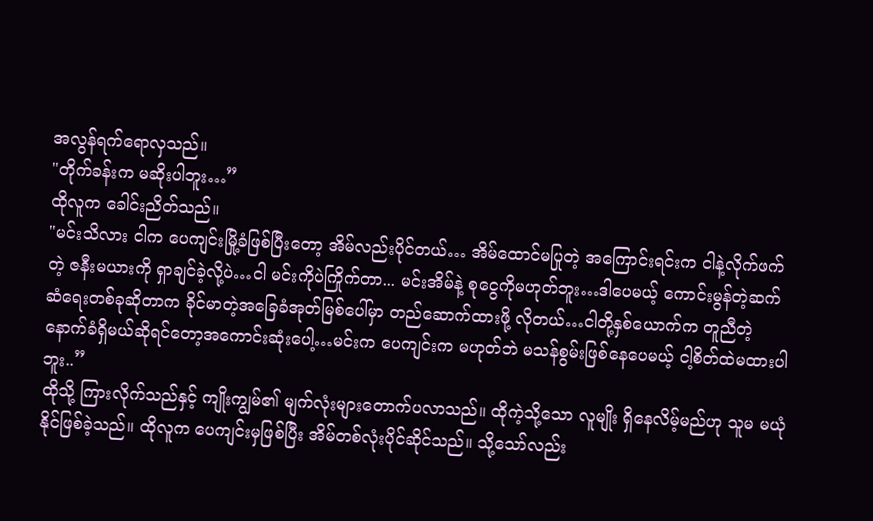အလွန်ရက်ရောလှသည်။
"တိုက်ခန်းက မဆိုးပါဘူး…”
ထိုလူက ခေါင်းညိတ်သည်။
"မင်းသိလား ငါက ပေကျင်းမြို့ခံဖြစ်ပြီးတော့ အိမ်လည်းပိုင်တယ်… အိမ်ထောင်မပြုတဲ့ အကြောင်းရင်းက ငါနဲ့လိုက်ဖက်တဲ့ ဇနီးမယားကို ရှာချင်ခဲ့လို့ပဲ…ငါ မင်းကိုပဲကြိုက်တာ... မင်းအိမ်နဲ့ စုငွေကိုမဟုတ်ဘူး…ဒါပေမယ့် ကောင်းမွန်တဲ့ဆက်ဆံရေးတစ်ခုဆိုတာက ခိုင်မာတဲ့အခြေခံအုတ်မြစ်ပေါ်မှာ တည်ဆောက်ထားဖို့ လိုတယ်…ငါတို့နှစ်ယောက်က တူညီတဲ့နောက်ခံရှိမယ်ဆိုရင်တော့အကောင်းဆုံးပေါ့…မင်းက ပေကျင်းက မဟုတ်ဘဲ မသန်စွမ်းဖြစ်နေပေမယ့် ငါ့စိတ်ထဲမထားပါဘူး..”
ထိုသို့ ကြားလိုက်သည်နှင့် ကျိုးကျွမ်၏ မျက်လုံးများတောက်ပလာသည်။ ထိုကဲ့သို့သော လူမျိုး ရှိနေလိမ့်မည်ဟု သူမ မယုံနိုင်ဖြစ်ခဲ့သည်။ ထိုလူက ပေကျင်းမှဖြစ်ပြီး အိမ်တစ်လုံးပိုင်ဆိုင်သည်။ သို့သော်လည်း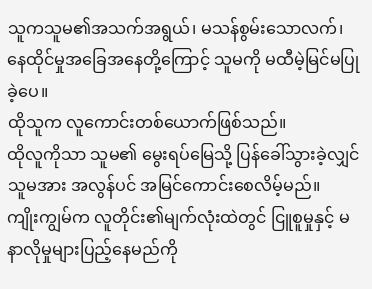သူကသူမ၏အသက်အရွယ်၊ မသန်စွမ်းသောလက်၊ နေထိုင်မှုအခြေအနေတို့ကြောင့် သူမကို မထီမဲ့မြင်မပြုခဲ့ပေ။
ထိုသူက လူကောင်းတစ်ယောက်ဖြစ်သည်။
ထိုလူကိုသာ သူမ၏ မွေးရပ်မြေသို့ ပြန်ခေါ်သွားခဲ့လျှင် သူမအား အလွန်ပင် အမြင်ကောင်းစေလိမ့်မည်။
ကျိုးကျွမ်က လူတိုင်း၏မျက်လုံးထဲတွင် ငြူစူမှုနှင့် မနာလိုမှုများပြည့်နေမည်ကို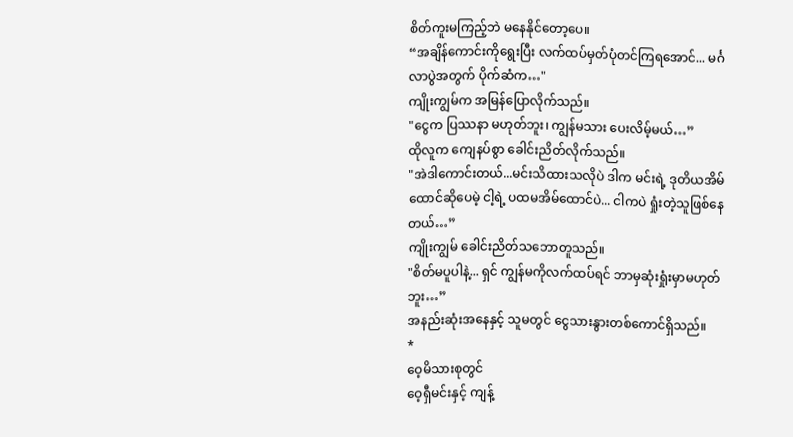စိတ်ကူးမကြည့်ဘဲ မနေနိုင်တော့ပေ။
“အချိန်ကောင်းကိုရွေးပြီး လက်ထပ်မှတ်ပုံတင်ကြရအောင်... မင်္ဂလာပွဲအတွက် ပိုက်ဆံက…"
ကျိုးကျွမ်က အမြန်ပြောလိုက်သည်။
"ငွေက ပြဿနာ မဟုတ်ဘူး၊ ကျွန်မသား ပေးလိမ့်မယ်…”
ထိုလူက ကျေနပ်စွာ ခေါင်းညိတ်လိုက်သည်။
"အဲဒါကောင်းတယ်...မင်းသိထားသလိုပဲ ဒါက မင်းရဲ့ ဒုတိယအိမ်ထောင်ဆိုပေမဲ့ ငါ့ရဲ့ ပထမအိမ်ထောင်ပဲ... ငါကပဲ ရှုံးတဲ့သူဖြစ်နေတယ်…”
ကျိုးကျွမ် ခေါင်းညိတ်သဘောတူသည်။
"စိတ်မပူပါနဲ့... ရှင် ကျွန်မကိုလက်ထပ်ရင် ဘာမှဆုံးရှုံးမှာမဟုတ်ဘူး…”
အနည်းဆုံးအနေနှင့် သူမတွင် ငွေသားနွားတစ်ကောင်ရှိသည်။
*
ဝေ့မိသားစုတွင်
ဝေ့ရှီမင်းနှင့် ကျန့်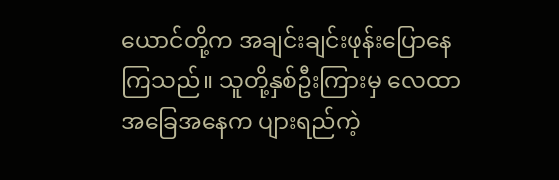ယောင်တို့က အချင်းချင်းဖုန်းပြောနေကြသည်။ သူတို့နှစ်ဦးကြားမှ လေထာအခြေအနေက ပျားရည်ကဲ့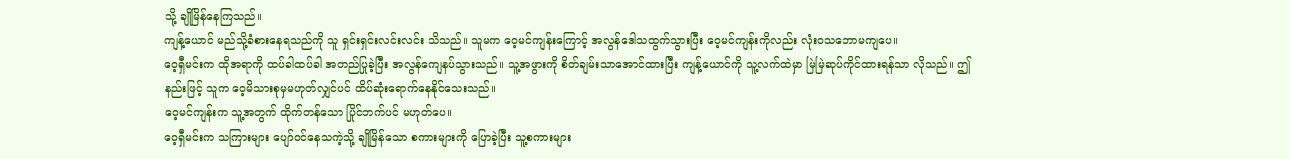သို့ ချိုမြိန်နေကြသည်။
ကျန့်ယောင် မည်သို့ခံစားနေရသည်ကို သူ ရှင်းရှင်းလင်းလင်း သိသည်။ သူမက ဝေ့မင်ကျန်းကြောင့် အလွန်ဒေါသထွက်သွားပြီး ဝေ့မင်ကျန်းကိုလည်း လုံးဝသဘောမကျပေ။
ဝေ့ရှီမင်းက ထိုအရာကို ထပ်ခါထပ်ခါ အတည်ပြုခဲ့ပြီး အလွန်ကျေနပ်သွားသည်။ သူ့အဖွားကို စိတ်ချမ်းသာအောင်ထားပြီး ကျန့်ယောင်ကို သူ့လက်ထဲမှာ မြဲမြဲဆုပ်ကိုင်ထားရန်သာ လိုသည်။ ဤနည်းဖြင့် သူက ဝေ့မိသားစုမှမဟုတ်လျှင်ပင် ထိပ်ဆုံးရောက်နေနိုင်သေးသည်။
ဝေ့မင်ကျန်းက သူ့အတွက် ထိုက်တန်သော ပြိုင်ဘက်ပင် မဟုတ်ပေ။
ဝေ့ရှီမင်းက သကြားများ ပျော်ဝင်နေသကဲ့သို့ ချိုမြိန်သော စကားများကို ပြောခဲ့ပြီး သူ့စကားများ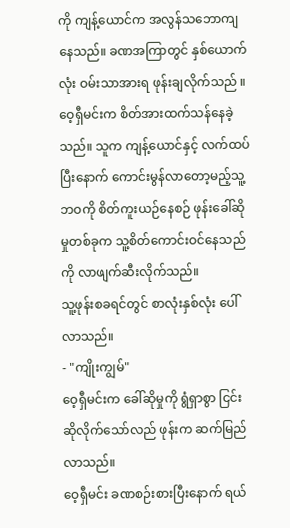ကို ကျန့်ယောင်က အလွန်သဘောကျနေသည်။ ခဏအကြာတွင် နှစ်ယောက်လုံး ဝမ်းသာအားရ ဖုန်းချလိုက်သည် ။
ဝေ့ရှီမင်းက စိတ်အားထက်သန်နေခဲ့သည်။ သူက ကျန့်ယောင်နှင့် လက်ထပ်ပြီးနောက် ကောင်းမွန်လာတော့မည့်သူ့ဘဝကို စိတ်ကူးယဉ်နေစဉ် ဖုန်းခေါ်ဆိုမှုတစ်ခုက သူ့စိတ်ကောင်းဝင်နေသည်ကို လာဖျက်ဆီးလိုက်သည်။
သူ့ဖုန်းစခရင်တွင် စာလုံးနှစ်လုံး ပေါ်လာသည်။
- "ကျိုးကျွမ်"
ဝေ့ရှီမင်းက ခေါ်ဆိုမှုကို ရွံရှာစွာ ငြင်းဆိုလိုက်သော်လည် ဖုန်းက ဆက်မြည်လာသည်။
ဝေ့ရှီမင်း ခဏစဉ်းစားပြီးနောက် ရယ်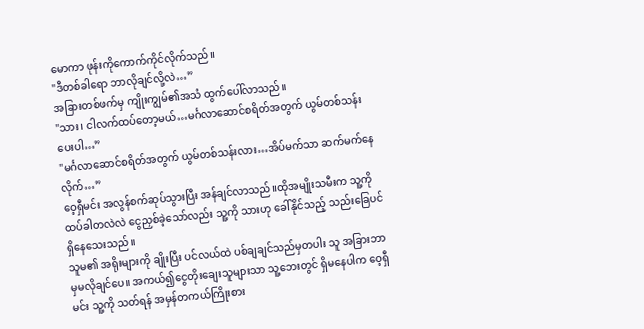မောကာ ဖုန်းကိုကောက်ကိုင်လိုက်သည်။
"ဒီတစ်ခါရော ဘာလိုချင်လို့လဲ…”
အခြားတစ်ဖက်မှ ကျိုးကျွမ်၏အသံ ထွက်ပေါ်လာသည်။
"သား၊ ငါလက်ထပ်တော့မယ်…မင်္ဂလာဆောင်စရိတ်အတွက် ယွမ်တစ်သန်းပေးပါ…”
"မင်္ဂလာဆောင်စရိတ်အတွက် ယွမ်တစ်သန်းလား…အိပ်မက်သာ ဆက်မက်နေလိုက်…”
ဝေ့ရှီမင်း အလွန်စက်ဆုပ်သွားပြီး အန်ချင်လာသည်။ထိုအမျိုးသမီးက သူ့ကို ထပ်ခါတလဲလဲ ငွေညှစ်ခဲ့သော်လည်း သူ့ကို သားဟု ခေါ်နိုင်သည့် သည်းခြေပင် ရှိနေသေးသည်။
သူမ၏ အရိုးများကို ချိုးပြီး ပင်လယ်ထဲ ပစ်ချချင်သည်မှတပါး သူ အခြားဘာမှမလိုချင်ပေ။ အကယ်၍ငွေတိုးချေးသူများသာ သူ့ဘေးတွင် ရှိမနေပါက ဝေ့ရှီမင်း သူ့ကို သတ်ရန် အမှန်တကယ်ကြိုးစား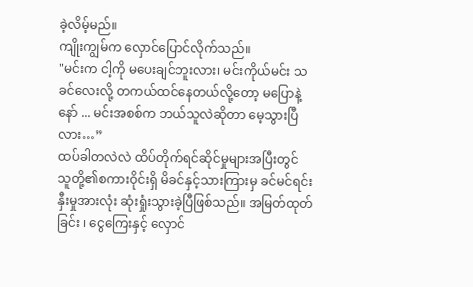ခဲ့လိမ့်မည်။
ကျိုးကျွမ်က လှောင်ပြောင်လိုက်သည်။
"မင်းက ငါ့ကို မပေးချင်ဘူးလား၊ မင်းကိုယ်မင်း သခင်လေးလို့ တကယ်ထင်နေတယ်လို့တော့ မပြောနဲ့နော် ... မင်းအစစ်က ဘယ်သူလဲဆိုတာ မေ့သွားပြီလား…”
ထပ်ခါတလဲလဲ ထိပ်တိုက်ရင်ဆိုင်မှုများအပြီးတွင် သူတို့၏စကားဝိုင်းရှိ မိခင်နှင့်သားကြားမှ ခင်မင်ရင်းနှီးမှုအားလုံး ဆုံးရှုံးသွားခဲ့ပြီဖြစ်သည်။ အမြတ်ထုတ်ခြင်း ၊ ငွေကြေးနှင့် လှောင်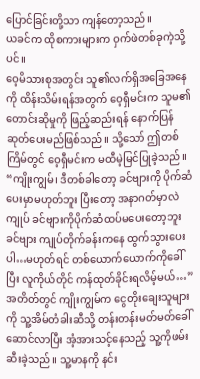ပြောင်ခြင်းတို့သာ ကျန်တော့သည်။
ယခင်က ထိုစကားများက ဝှက်ဖဲတစ်ခုကဲ့သို့ပင်။
ဝေ့မိသားစုအတွင်း သူ၏လက်ရှိအခြေအနေကို ထိန်းသိမ်းရန်အတွက် ဝေ့ရှီမင်းက သူမ၏တောင်းဆိုမှုကို ဖြည့်ဆည်းရန် နောက်ပြန်ဆုတ်ပေးမည်ဖြစ်သည်။ သို့သော် ဤတစ်ကြိမ်တွင် ဝေ့ရှီမင်းက မထီမဲ့မြင်ပြုခဲ့သည်။
“ကျိုးကျွမ်၊ ဒီတစ်ခါတော့ ခင်ဗျားကို ပိုက်ဆံပေးမှာမဟုတ်ဘူး ပြီးတော့ အနာဂတ်မှာလဲ ကျုပ် ခင်ဗျားကိုပိုက်ဆံထပ်မပေးတော့ဘူး ခင်ဗျား ကျုပ်တိုက်ခန်းကနေ ထွက်သွားပေးပါ…မဟုတ်ရင် တစ်ယောက်ယောက်ကိုခေါ်ပြီး လူကိုယ်တိုင် ကန်ထုတ်ခိုင်းရလိမ့်မယ်…”
အတိတ်တွင် ကျိုးကျွမ်က ငွေတိုးချေးသူများကို သူ့အိမ်တံခါးဆီသို့ တန်းတန်းမတ်မတ်ခေါ်ဆောင်လာပြီး အံ့အားသင့်နေသည့် သူ့ကိုဖမ်းဆီးခဲ့သည်။ သူ့မာနကို နင်း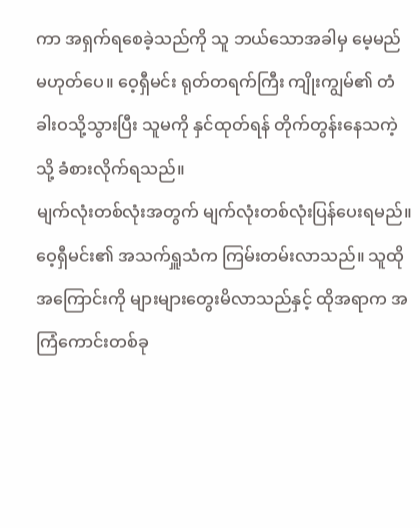ကာ အရှက်ရစေခဲ့သည်ကို သူ ဘယ်သောအခါမှ မေ့မည် မဟုတ်ပေ။ ဝေ့ရှီမင်း ရုတ်တရက်ကြီး ကျိုးကျွမ်၏ တံခါးဝသို့သွားပြီး သူမကို နှင်ထုတ်ရန် တိုက်တွန်းနေသကဲ့သို့ ခံစားလိုက်ရသည်။
မျက်လုံးတစ်လုံးအတွက် မျက်လုံးတစ်လုံးပြန်ပေးရမည်။
ဝေ့ရှီမင်း၏ အသက်ရှူသံက ကြမ်းတမ်းလာသည်။ သူထိုအကြောင်းကို များများတွေးမိလာသည်နှင့် ထိုအရာက အကြံကောင်းတစ်ခု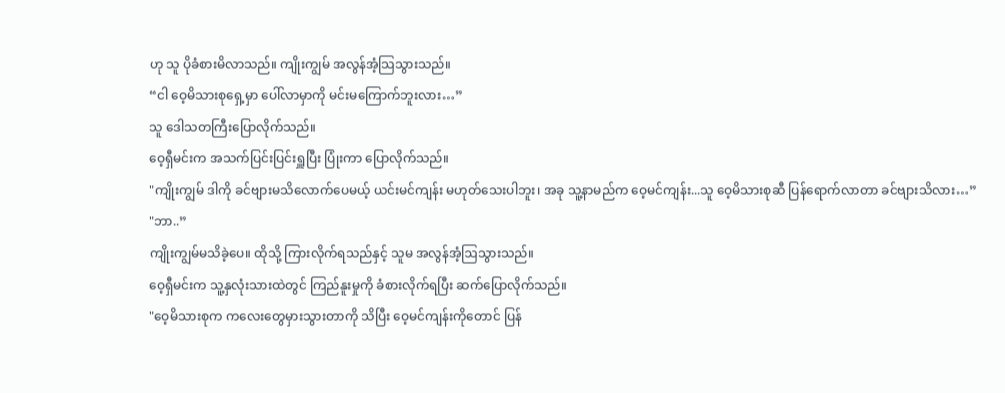ဟု သူ ပိုခံစားမိလာသည်။ ကျိုးကျွမ် အလွန်အံ့သြသွားသည်။
“ငါ ဝေ့မိသားစုရှေ့မှာ ပေါ်လာမှာကို မင်းမကြောက်ဘူးလား…”
သူ ဒေါသတကြီးပြောလိုက်သည်။
ဝေ့ရှီမင်းက အသက်ပြင်းပြင်းရှူပြီး ပြုံးကာ ပြောလိုက်သည်။
"ကျိုးကျွမ် ဒါကို ခင်ဗျားမသိလောက်ပေမယ့် ယင်းမင်ကျန်း မဟုတ်သေးပါဘူး၊ အခု သူ့နာမည်က ဝေ့မင်ကျန်း...သူ ဝေ့မိသားစုဆီ ပြန်ရောက်လာတာ ခင်ဗျားသိလား…”
"ဘာ..”
ကျိုးကျွမ်မသိခဲ့ပေ။ ထိုသို့ ကြားလိုက်ရသည်နှင့် သူမ အလွန်အံ့ဩသွားသည်။
ဝေ့ရှီမင်းက သူ့နှလုံးသားထဲတွင် ကြည်နူးမှုကို ခံစားလိုက်ရပြီး ဆက်ပြောလိုက်သည်။
"ဝေ့မိသားစုက ကလေးတွေမှားသွားတာကို သိပြီး ဝေ့မင်ကျန်းကိုတောင် ပြန်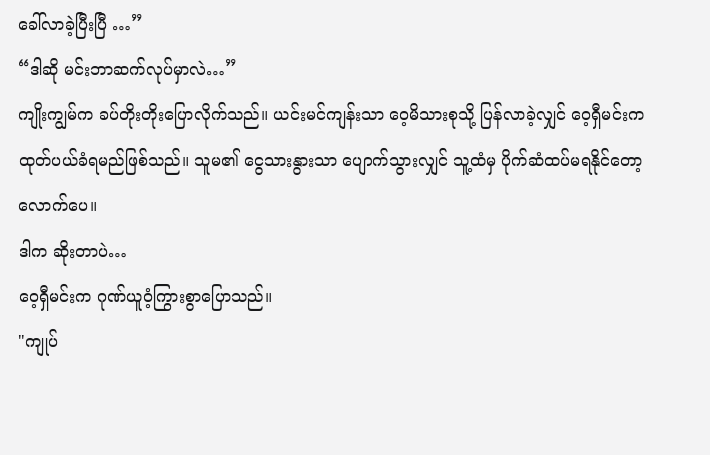ခေါ်လာခဲ့ပြီးပြီ …”
“ဒါဆို မင်းဘာဆက်လုပ်မှာလဲ…”
ကျိုးကျွမ်က ခပ်တိုးတိုးပြောလိုက်သည်။ ယင်းမင်ကျန်းသာ ဝေ့မိသားစုသို့ ပြန်လာခဲ့လျှင် ဝေ့ရှီမင်းက ထုတ်ပယ်ခံရမည်ဖြစ်သည်။ သူမ၏ ငွေသားနွားသာ ပျောက်သွားလျှင် သူ့ထံမှ ပိုက်ဆံထပ်မရနိုင်တော့လောက်ပေ။
ဒါက ဆိုးတာပဲ…
ဝေ့ရှီမင်းက ဂုဏ်ယူဝံ့ကြွားစွာပြောသည်။
"ကျုပ်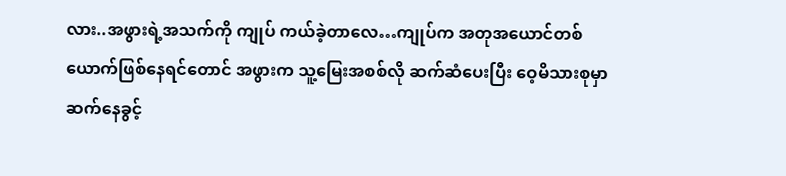လား..အဖွားရဲ့အသက်ကို ကျုပ် ကယ်ခဲ့တာလေ…ကျုပ်က အတုအယောင်တစ်ယောက်ဖြစ်နေရင်တောင် အဖွားက သူ့မြေးအစစ်လို ဆက်ဆံပေးပြီး ဝေ့မိသားစုမှာ ဆက်နေခွင့်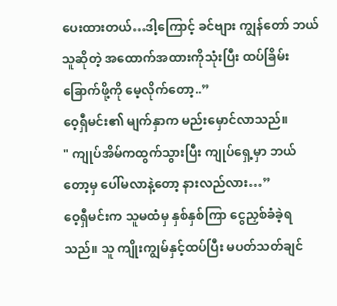ပေးထားတယ်…ဒါ့ကြောင့် ခင်ဗျား ကျွန်တော် ဘယ်သူဆိုတဲ့ အထောက်အထားကိုသုံးပြီး ထပ်ခြိမ်းခြောက်ဖို့ကို မေ့လိုက်တော့..”
ဝေ့ရှီမင်း၏ မျက်နှာက မည်းမှောင်လာသည်။
" ကျုပ်အိမ်ကထွက်သွားပြီး ကျုပ်ရှေ့မှာ ဘယ်တော့မှ ပေါ်မလာနဲ့တော့ နားလည်လား…”
ဝေ့ရှီမင်းက သူမထံမှ နှစ်နှစ်ကြာ ငွေညှစ်ခံခဲ့ရသည်။ သူ ကျိုးကျွမ်နှင့်ထပ်ပြီး မပတ်သတ်ချင်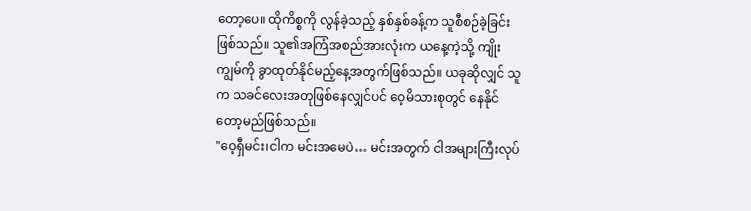တော့ပေ။ ထိုကိစ္စကို လွန်ခဲ့သည့် နှစ်နှစ်ခန့်က သူစီစဉ်ခဲ့ခြင်းဖြစ်သည်။ သူ၏အကြံအစည်အားလုံးက ယနေ့ကဲ့သို့ ကျိုးကျွမ်ကို ခွာထုတ်နိုင်မည့်နေ့အတွက်ဖြစ်သည်။ ယခုဆိုလျှင် သူက သခင်လေးအတုဖြစ်နေလျှင်ပင် ဝေ့မိသားစုတွင် နေနိုင်တော့မည်ဖြစ်သည်။
"ဝေ့ရှီမင်း၊ငါက မင်းအမေပဲ… မင်းအတွက် ငါအများကြီးလုပ်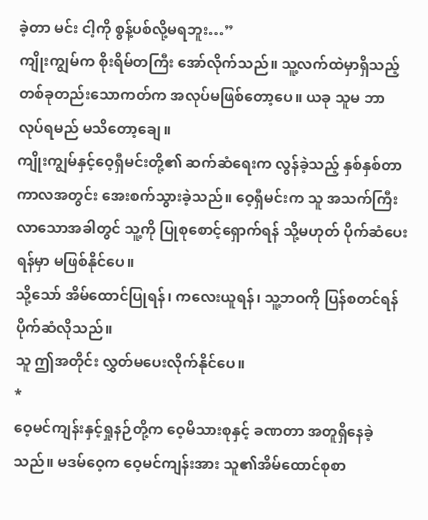ခဲ့တာ မင်း ငါ့ကို စွန့်ပစ်လို့မရဘူး…”
ကျိုးကျွမ်က စိုးရိမ်တကြီး အော်လိုက်သည်။ သူ့လက်ထဲမှာရှိသည့် တစ်ခုတည်းသောကတ်က အလုပ်မဖြစ်တော့ပေ။ ယခု သူမ ဘာလုပ်ရမည် မသိတော့ချေ။
ကျိုးကျွမ်နှင့်ဝေ့ရှီမင်းတို့၏ ဆက်ဆံရေးက လွန်ခဲ့သည့် နှစ်နှစ်တာကာလအတွင်း အေးစက်သွားခဲ့သည်။ ဝေ့ရှီမင်းက သူ အသက်ကြီးလာသောအခါတွင် သူ့ကို ပြုစုစောင့်ရှောက်ရန် သို့မဟုတ် ပိုက်ဆံပေးရန်မှာ မဖြစ်နိုင်ပေ။
သို့သော် အိမ်ထောင်ပြုရန်၊ ကလေးယူရန်၊ သူ့ဘဝကို ပြန်စတင်ရန် ပိုက်ဆံလိုသည်။
သူ ဤအတိုင်း လွှတ်မပေးလိုက်နိုင်ပေ။
*
ဝေ့မင်ကျန်းနှင့်ရှုနဉ်တို့က ဝေ့မိသားစုနှင့် ခဏတာ အတူရှိနေခဲ့သည်။ မဒမ်ဝေ့က ဝေ့မင်ကျန်းအား သူ၏အိမ်ထောင်စုစာ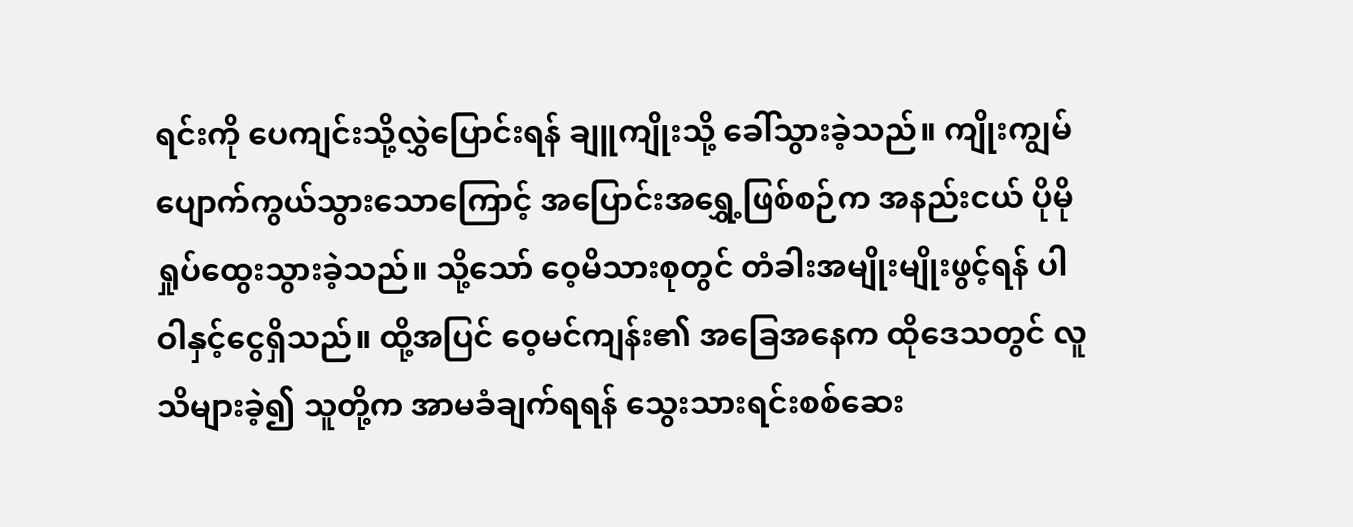ရင်းကို ပေကျင်းသို့လွှဲပြောင်းရန် ချူကျိုးသို့ ခေါ်သွားခဲ့သည်။ ကျိုးကျွမ်ပျောက်ကွယ်သွားသောကြောင့် အပြောင်းအရွှေ့ဖြစ်စဉ်က အနည်းငယ် ပိုမိုရှုပ်ထွေးသွားခဲ့သည်။ သို့သော် ဝေ့မိသားစုတွင် တံခါးအမျိုးမျိုးဖွင့်ရန် ပါဝါနှင့်ငွေရှိသည်။ ထို့အပြင် ဝေ့မင်ကျန်း၏ အခြေအနေက ထိုဒေသတွင် လူသိများခဲ့၍ သူတို့က အာမခံချက်ရရန် သွေးသားရင်းစစ်ဆေး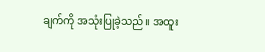ချက်ကို အသုံးပြုခဲ့သည်။ အထူး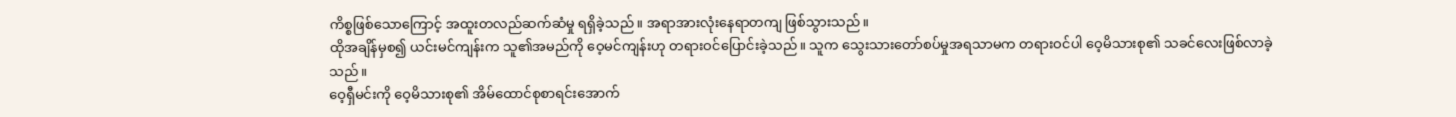ကိစ္စဖြစ်သောကြောင့် အထူးတလည်ဆက်ဆံမှု ရရှိခဲ့သည်။ အရာအားလုံးနေရာတကျ ဖြစ်သွားသည်။
ထိုအချိန်မှစ၍ ယင်းမင်ကျန်းက သူ၏အမည်ကို ဝေ့မင်ကျန်းဟု တရားဝင်ပြောင်းခဲ့သည်။ သူက သွေးသားတော်စပ်မှုအရသာမက တရားဝင်ပါ ဝေ့မိသားစု၏ သခင်လေးဖြစ်လာခဲ့သည်။
ဝေ့ရှီမင်းကို ဝေ့မိသားစု၏ အိမ်ထောင်စုစာရင်းအောက်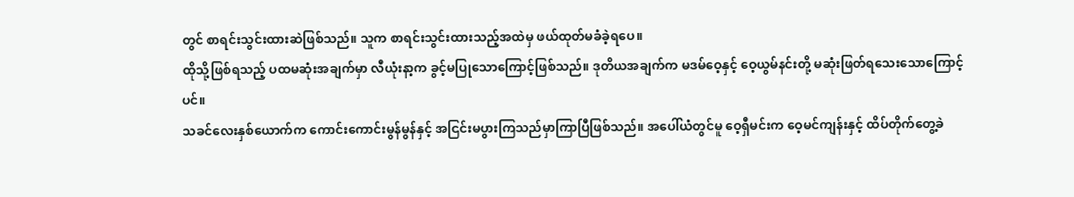တွင် စာရင်းသွင်းထားဆဲဖြစ်သည်။ သူက စာရင်းသွင်းထားသည့်အထဲမှ ဖယ်ထုတ်မခံခဲ့ရပေ။
ထိုသို့ဖြစ်ရသည့် ပထမဆုံးအချက်မှာ လီယုံးနာ့က ခွင့်မပြုသောကြောင့်ဖြစ်သည်။ ဒုတိယအချက်က မဒမ်ဝေ့နှင့် ဝေ့ယွမ်နင်းတို့ မဆုံးဖြတ်ရသေးသောကြောင့်ပင်။
သခင်လေးနှစ်ယောက်က ကောင်းကောင်းမွန်မွန်နှင့် အငြင်းမပွားကြသည်မှာကြာပြီဖြစ်သည်။ အပေါ်ယံတွင်မူ ဝေ့ရှီမင်းက ဝေ့မင်ကျန်းနှင့် ထိပ်တိုက်တွေ့ခဲ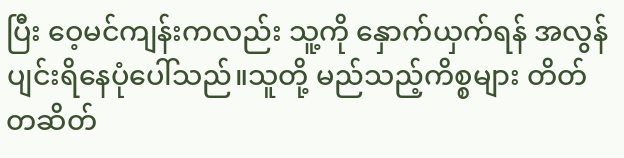ပြီး ဝေ့မင်ကျန်းကလည်း သူ့ကို နှောက်ယှက်ရန် အလွန်ပျင်းရိနေပုံပေါ်သည်။သူတို့ မည်သည့်ကိစ္စများ တိတ်တဆိတ်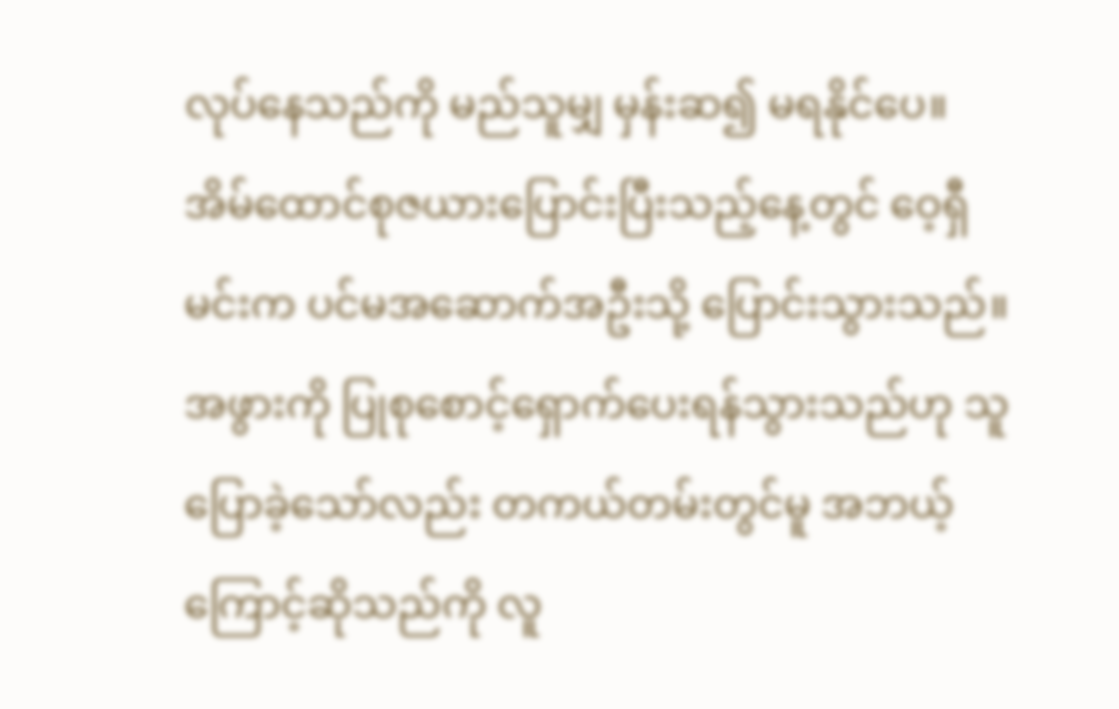လုပ်နေသည်ကို မည်သူမျှ မှန်းဆ၍ မရနိုင်ပေ။
အိမ်ထောင်စုဇယားပြောင်းပြီးသည့်နေ့တွင် ဝေ့ရှီမင်းက ပင်မအဆောက်အဦးသို့ ပြောင်းသွားသည်။ အဖွားကို ပြုစုစောင့်ရှောက်ပေးရန်သွားသည်ဟု သူပြောခဲ့သော်လည်း တကယ်တမ်းတွင်မူ အဘယ့်ကြောင့်ဆိုသည်ကို လူ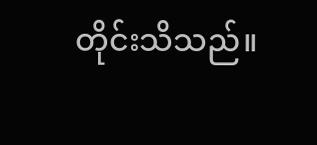တိုင်းသိသည်။